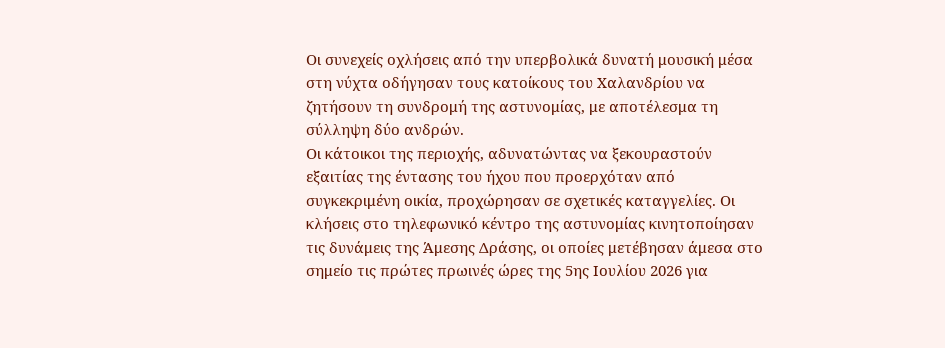Οι συνεχείς οχλήσεις από την υπερβολικά δυνατή μουσική μέσα στη νύχτα οδήγησαν τους κατοίκους του Χαλανδρίου να ζητήσουν τη συνδρομή της αστυνομίας, με αποτέλεσμα τη σύλληψη δύο ανδρών.
Οι κάτοικοι της περιοχής, αδυνατώντας να ξεκουραστούν εξαιτίας της έντασης του ήχου που προερχόταν από συγκεκριμένη οικία, προχώρησαν σε σχετικές καταγγελίες. Οι κλήσεις στο τηλεφωνικό κέντρο της αστυνομίας κινητοποίησαν τις δυνάμεις της Άμεσης Δράσης, οι οποίες μετέβησαν άμεσα στο σημείο τις πρώτες πρωινές ώρες της 5ης Ιουλίου 2026 για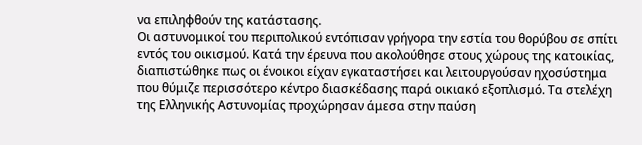να επιληφθούν της κατάστασης.
Οι αστυνομικοί του περιπολικού εντόπισαν γρήγορα την εστία του θορύβου σε σπίτι εντός του οικισμού. Κατά την έρευνα που ακολούθησε στους χώρους της κατοικίας, διαπιστώθηκε πως οι ένοικοι είχαν εγκαταστήσει και λειτουργούσαν ηχοσύστημα που θύμιζε περισσότερο κέντρο διασκέδασης παρά οικιακό εξοπλισμό. Τα στελέχη της Ελληνικής Αστυνομίας προχώρησαν άμεσα στην παύση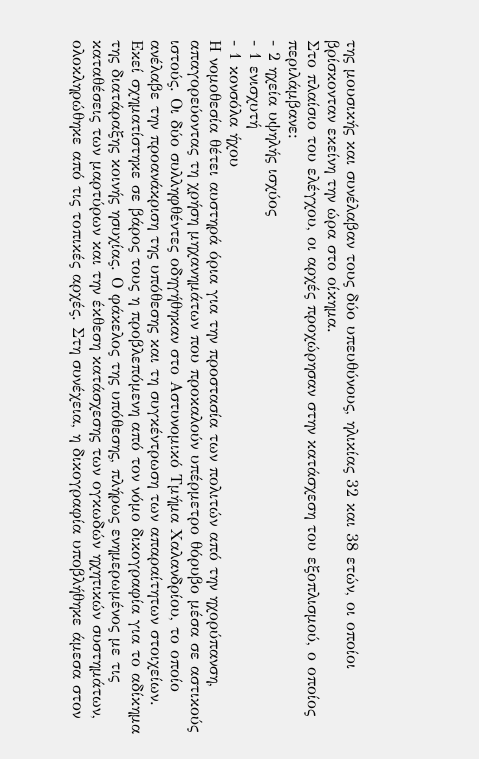της μουσικής και συνέλαβαν τους δύο υπευθύνους, ηλικίας 32 και 38 ετών, οι οποίοι βρίσκονταν εκείνη την ώρα στο οίκημα.
Στο πλαίσιο του ελέγχου, οι αρχές προχώρησαν στην κατάσχεση του εξοπλισμού, ο οποίος περιλάμβανε:
- 2 ηχεία υψηλής ισχύος
- 1 ενισχυτή
- 1 κονσόλα ήχου
Η νομοθεσία θέτει αυστηρά όρια για την προστασία των πολιτών από την ηχορύπανση, απαγορεύοντας τη χρήση μηχανημάτων που προκαλούν υπέρμετρο θόρυβο μέσα σε αστικούς ιστούς. Οι δύο συλληφθέντες οδηγήθηκαν στο Αστυνομικό Τμήμα Χαλανδρίου, το οποίο ανέλαβε την προανάκριση της υπόθεσης και τη συγκέντρωση των απαραίτητων στοιχείων.
Εκεί σχηματίστηκε σε βάρος τους η προβλεπόμενη από τον νόμο δικογραφία για το αδίκημα της διατάραξης κοινής ησυχίας. Ο φάκελος της υπόθεσης, πλήρως ενημερωμένος με τις καταθέσεις των μαρτύρων και την έκθεση κατάσχεσης των ογκωδών ηχητικών συστημάτων, ολοκληρώθηκε από τις τοπικές αρχές. Στη συνέχεια, η δικογραφία υποβλήθηκε άμεσα στον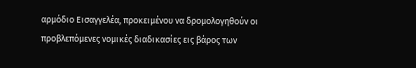αρμόδιο Εισαγγελέα, προκειμένου να δρομολογηθούν οι προβλεπόμενες νομικές διαδικασίες εις βάρος των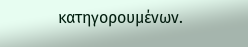κατηγορουμένων.